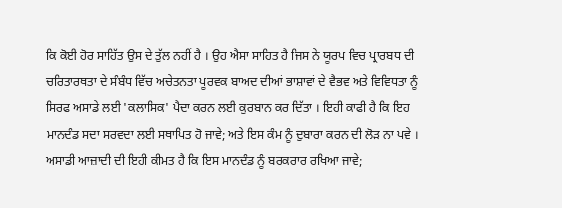ਕਿ ਕੋਈ ਹੋਰ ਸਾਹਿੱਤ ਉਸ ਦੇ ਤੁੱਲ ਨਹੀਂ ਹੈ । ਉਹ ਐਸਾ ਸਾਹਿਤ ਹੈ ਜਿਸ ਨੇ ਯੂਰਪ ਵਿਚ ਪ੍ਰਾਰਬਧ ਦੀ ਚਰਿਤਾਰਥਤਾ ਦੇ ਸੰਬੰਧ ਵਿੱਚ ਅਚੇਤਨਤਾ ਪੂਰਵਕ ਬਾਅਦ ਦੀਆਂ ਭਾਸ਼ਾਵਾਂ ਦੇ ਵੈਭਵ ਅਤੇ ਵਿਵਿਧਤਾ ਨੂੰ ਸਿਰਫ ਅਸਾਡੇ ਲਈ 'ਕਲਾਸਿਕ' ਪੈਦਾ ਕਰਨ ਲਈ ਕੁਰਬਾਨ ਕਰ ਦਿੱਤਾ । ਇਹੀ ਕਾਫੀ ਹੈ ਕਿ ਇਹ ਮਾਨਦੰਡ ਸਦਾ ਸਰਵਦਾ ਲਈ ਸਥਾਪਿਤ ਹੋ ਜਾਵੇ; ਅਤੇ ਇਸ ਕੰਮ ਨੂੰ ਦੁਬਾਰਾ ਕਰਨ ਦੀ ਲੋੜ ਨਾ ਪਵੇ । ਅਸਾਡੀ ਆਜ਼ਾਦੀ ਦੀ ਇਹੀ ਕੀਮਤ ਹੈ ਕਿ ਇਸ ਮਾਨਦੰਡ ਨੂੰ ਬਰਕਰਾਰ ਰਖਿਆ ਜਾਵੇ;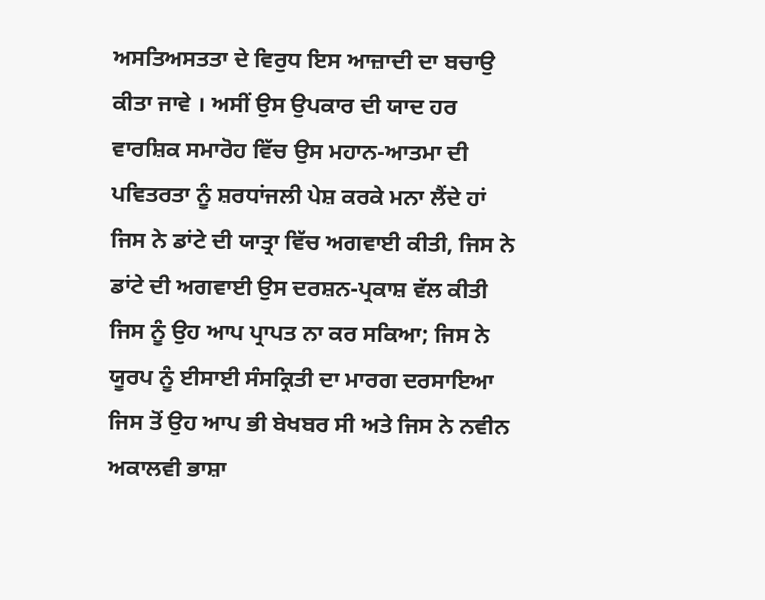ਅਸਤਿਅਸਤਤਾ ਦੇ ਵਿਰੁਧ ਇਸ ਆਜ਼ਾਦੀ ਦਾ ਬਚਾਉ ਕੀਤਾ ਜਾਵੇ । ਅਸੀਂ ਉਸ ਉਪਕਾਰ ਦੀ ਯਾਦ ਹਰ ਵਾਰਸ਼ਿਕ ਸਮਾਰੋਹ ਵਿੱਚ ਉਸ ਮਹਾਨ-ਆਤਮਾ ਦੀ ਪਵਿਤਰਤਾ ਨੂੰ ਸ਼ਰਧਾਂਜਲੀ ਪੇਸ਼ ਕਰਕੇ ਮਨਾ ਲੈਂਦੇ ਹਾਂ ਜਿਸ ਨੇ ਡਾਂਟੇ ਦੀ ਯਾਤ੍ਰਾ ਵਿੱਚ ਅਗਵਾਈ ਕੀਤੀ, ਜਿਸ ਨੇ ਡਾਂਟੇ ਦੀ ਅਗਵਾਈ ਉਸ ਦਰਸ਼ਨ-ਪ੍ਰਕਾਸ਼ ਵੱਲ ਕੀਤੀ ਜਿਸ ਨੂੰ ਉਹ ਆਪ ਪ੍ਰਾਪਤ ਨਾ ਕਰ ਸਕਿਆ; ਜਿਸ ਨੇ ਯੂਰਪ ਨੂੰ ਈਸਾਈ ਸੰਸਕ੍ਰਿਤੀ ਦਾ ਮਾਰਗ ਦਰਸਾਇਆ ਜਿਸ ਤੋਂ ਉਹ ਆਪ ਭੀ ਬੇਖਬਰ ਸੀ ਅਤੇ ਜਿਸ ਨੇ ਨਵੀਨ ਅਕਾਲਵੀ ਭਾਸ਼ਾ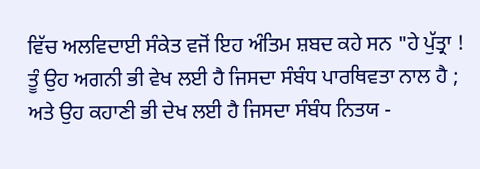ਵਿੱਚ ਅਲਵਿਦਾਈ ਸੰਕੇਤ ਵਜੋਂ ਇਹ ਅੰਤਿਮ ਸ਼ਬਦ ਕਹੇ ਸਨ "ਹੇ ਪੁੱਤ੍ਰਾ ! ਤੂੰ ਉਹ ਅਗਨੀ ਭੀ ਵੇਖ ਲਈ ਹੈ ਜਿਸਦਾ ਸੰਬੰਧ ਪਾਰਥਿਵਤਾ ਨਾਲ ਹੈ ; ਅਤੇ ਉਹ ਕਹਾਣੀ ਭੀ ਦੇਖ ਲਈ ਹੈ ਜਿਸਦਾ ਸੰਬੰਧ ਨਿਤਯ -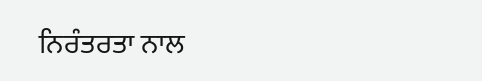ਨਿਰੰਤਰਤਾ ਨਾਲ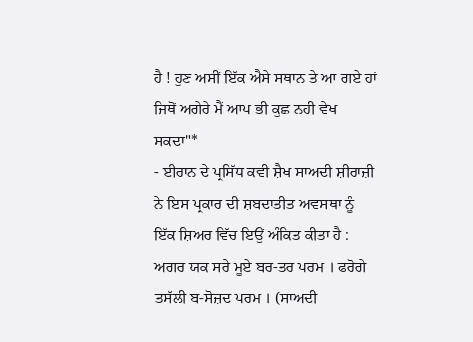ਹੈ ! ਹੁਣ ਅਸੀਂ ਇੱਕ ਐਸੇ ਸਥਾਨ ਤੇ ਆ ਗਏ ਹਾਂ ਜਿਥੋਂ ਅਗੇਰੇ ਮੈਂ ਆਪ ਭੀ ਕੁਛ ਨਹੀ ਵੇਖ ਸਕਦਾ"*
- ਈਰਾਨ ਦੇ ਪ੍ਰਸਿੱਧ ਕਵੀ ਸ਼ੈਖ ਸਾਅਦੀ ਸ਼ੀਰਾਜ਼ੀ ਨੇ ਇਸ ਪ੍ਰਕਾਰ ਦੀ ਸ਼ਬਦਾਤੀਤ ਅਵਸਥਾ ਨੂੰ ਇੱਕ ਸ਼ਿਅਰ ਵਿੱਚ ਇਉਂ ਅੰਕਿਤ ਕੀਤਾ ਹੈ :
ਅਗਰ ਯਕ ਸਰੇ ਮੂਏ ਬਰ-ਤਰ ਪਰਮ । ਫਰੋਗੇ ਤਸੱਲੀ ਬ-ਸੋਜ਼ਦ ਪਰਮ । (ਸਾਅਦੀ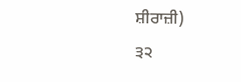ਸ਼ੀਰਾਜ਼ੀ)
੩੨